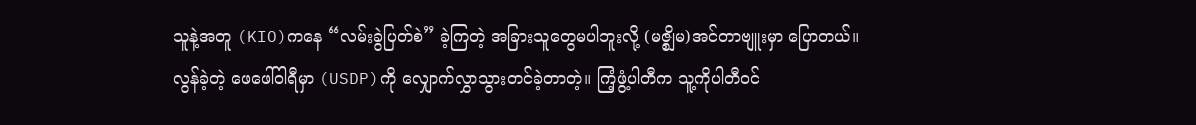သူနဲ့အတူ (KIO)ကနေ “လမ်းခွဲပြတ်စဲ” ခဲ့ကြတဲ့ အခြားသူတွေမပါဘူးလို့ (မဇ္စျိမ)အင်တာဗျူးမှာ ပြောတယ်။
လွန်ခဲ့တဲ့ ဖေဖေါ်ဝါရီမှာ (USDP)ကို လျှောက်လွှာသွားတင်ခဲ့တာတဲ့။ ကြံ့ဖွံ့ပါတီက သူ့ကိုပါတီဝင်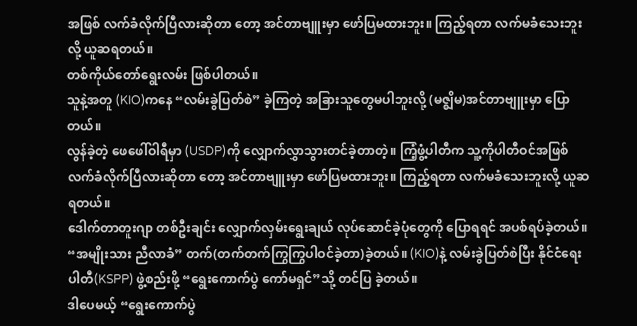အဖြစ် လက်ခံလိုက်ပြီလားဆိုတာ တော့ အင်တာဗျူးမှာ ဖော်ပြမထားဘူး။ ကြည့်ရတာ လက်မခံသေးဘူးလို့ ယူဆရတယ်။
တစ်ကိုယ်တော်ရွေးလမ်း ဖြစ်ပါတယ်။
သူနဲ့အတူ (KIO)ကနေ “လမ်းခွဲပြတ်စဲ” ခဲ့ကြတဲ့ အခြားသူတွေမပါဘူးလို့ (မဇ္စျိမ)အင်တာဗျူးမှာ ပြောတယ်။
လွန်ခဲ့တဲ့ ဖေဖေါ်ဝါရီမှာ (USDP)ကို လျှောက်လွှာသွားတင်ခဲ့တာတဲ့။ ကြံ့ဖွံ့ပါတီက သူ့ကိုပါတီဝင်အဖြစ် လက်ခံလိုက်ပြီလားဆိုတာ တော့ အင်တာဗျူးမှာ ဖော်ပြမထားဘူး။ ကြည့်ရတာ လက်မခံသေးဘူးလို့ ယူဆရတယ်။
ဒေါက်တာတူးဂျာ တစ်ဦးချင်း လျှောက်လှမ်းရွေးချယ် လုပ်ဆောင်ခဲ့ပုံတွေကို ပြောရရင် အပစ်ရပ်ခဲ့တယ်။ “အမျိုးသား ညီလာခံ” တက်(တက်တက်ကြွကြွပါဝင်ခဲ့တာ)ခဲ့တယ်။ (KIO)နဲ့ လမ်းခွဲပြတ်စဲပြီး နိုင်ငံရေးပါတီ(KSPP) ဖွဲ့စည်းဖို့ “ရွေးကောက်ပွဲ ကော်မရှင်”သို့ တင်ပြ ခဲ့တယ်။
ဒါပေမယ့် “ရွေးကောက်ပွဲ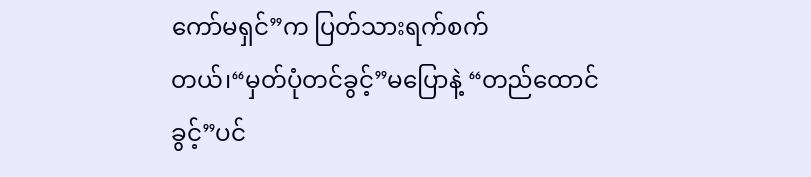ကော်မရှင်”က ပြတ်သားရက်စက်တယ်၊“မှတ်ပုံတင်ခွင့်”မပြောနဲ့ “တည်ထောင်ခွင့်”ပင်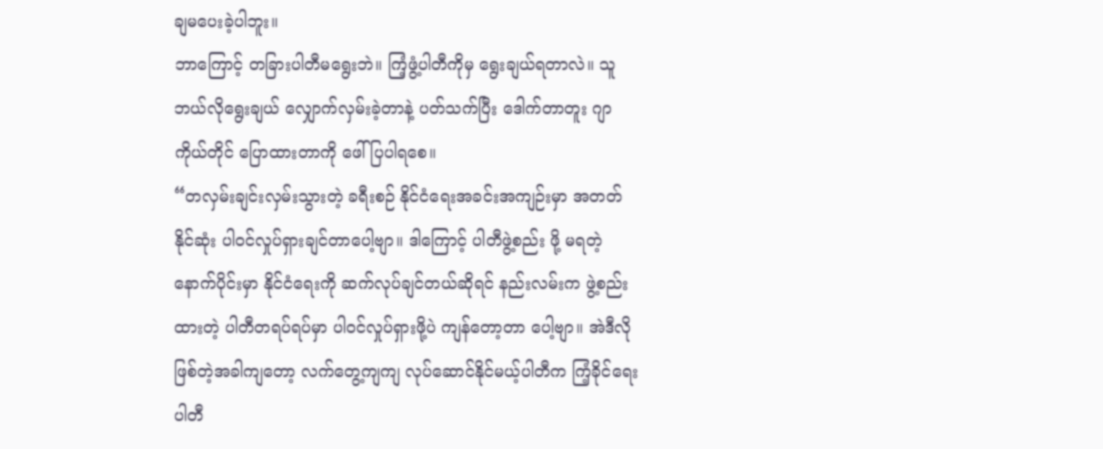ချမပေးခဲ့ပါဘူး။
ဘာကြောင့် တခြားပါတီမရွေးဘဲ။ ကြံ့ဖွံ့ပါတီကိုမှ ရွေးချယ်ရတာလဲ။ သူ ဘယ်လိုရွေးချယ် လျှောက်လှမ်းခဲ့တာနဲ့ ပတ်သက်ပြီး ဒေါက်တာတူး ဂျာကိုယ်တိုင် ပြောထားတာကို ဖေါ်ပြပါရစေ။
“တလှမ်းချင်းလှမ်းသွားတဲ့ ခရီးစဉ် နိုင်ငံရေးအခင်းအကျဉ်းမှာ အတတ်နိုင်ဆုံး ပါဝင်လှုပ်ရှားချင်တာပေါ့ဗျာ။ ဒါကြောင့် ပါတီဖွဲ့စည်း ဖို့ မရတဲ့နောက်ပိုင်းမှာ နိုင်ငံရေးကို ဆက်လုပ်ချင်တယ်ဆိုရင် နည်းလမ်းက ဖွဲ့စည်းထားတဲ့ ပါတီတရပ်ရပ်မှာ ပါဝင်လှုပ်ရှားဖို့ပဲ ကျန်တော့တာ ပေါ့ဗျာ။ အဲဒီလိုဖြစ်တဲ့အခါကျတော့ လက်တွေ့ကျကျ လုပ်ဆောင်နိုင်မယ့်ပါတီက ကြံ့ခိုင်ရေးပါတီ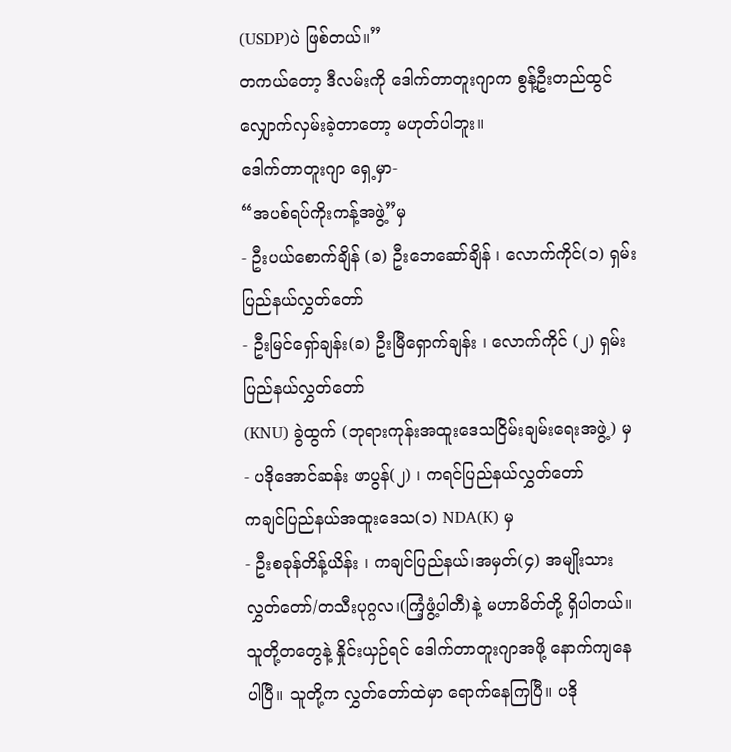(USDP)ပဲ ဖြစ်တယ်။”
တကယ်တော့ ဒီလမ်းကို ဒေါက်တာတူးဂျာက စွန့်ဦးတည်ထွင် လျှောက်လှမ်းခဲ့တာတော့ မဟုတ်ပါဘူး။
ဒေါက်တာတူးဂျာ ရှေ့မှာ-
“အပစ်ရပ်ကိုးကန့်အဖွဲ့”မှ
- ဦးပယ်စောက်ချိန် (ခ) ဦးဘေဆော်ချိန် ၊ လောက်ကိုင်(၁) ရှမ်းပြည်နယ်လွှတ်တော်
- ဦးမြင်ရှော်ချန်း(ခ) ဦးမြီရှောက်ချန်း ၊ လောက်ကိုင် (၂) ရှမ်းပြည်နယ်လွှတ်တော်
(KNU) ခွဲထွက် (ဘုရားကုန်းအထူးဒေသငြိမ်းချမ်းရေးအဖွဲ့) မှ
- ပဒိုအောင်ဆန်း ဖာပွန်(၂) ၊ ကရင်ပြည်နယ်လွှတ်တော်
ကချင်ပြည်နယ်အထူးဒေသ(၁) NDA(K) မှ
- ဦးစခုန်တိန့်ယိန်း ၊ ကချင်ပြည်နယ်၊အမှတ်(၄) အမျိုးသားလွှတ်တော်/တသီးပုဂ္ဂလ၊(ကြံ့ဖွံ့ပါတီ)နဲ့ မဟာမိတ်တို့ ရှိပါတယ်။
သူတို့တတွေနဲ့ နှိုင်းယှဉ်ရင် ဒေါက်တာတူးဂျာအဖို့ နောက်ကျနေပါပြီ။ သူတို့က လွှတ်တော်ထဲမှာ ရောက်နေကြပြီ။ ပဒို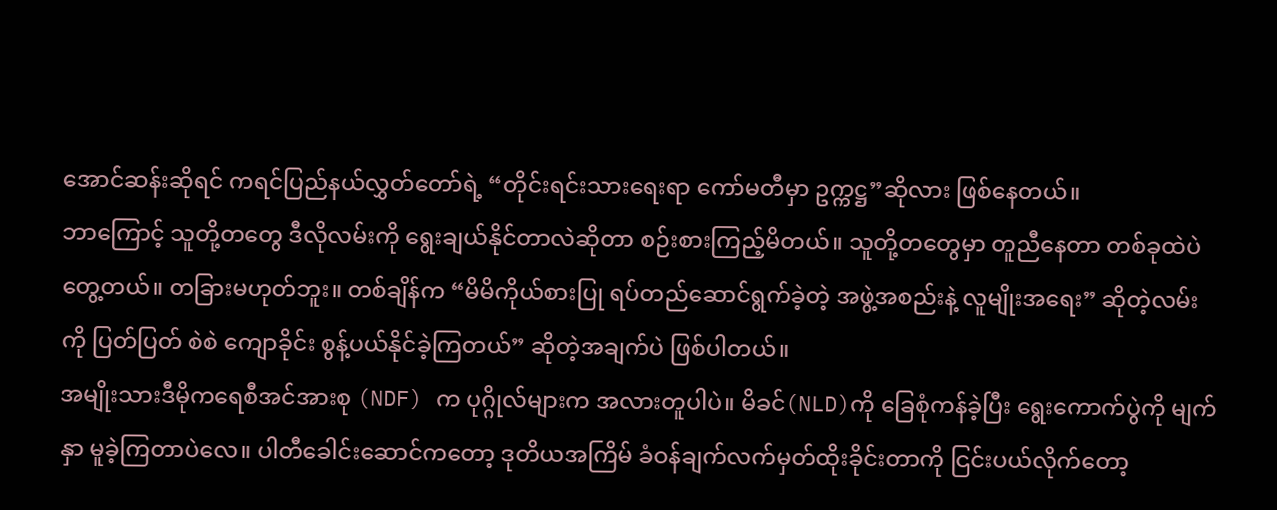အောင်ဆန်းဆိုရင် ကရင်ပြည်နယ်လွှတ်တော်ရဲ့ “တိုင်းရင်းသားရေးရာ ကော်မတီမှာ ဥက္ကဋ္ဌ”ဆိုလား ဖြစ်နေတယ်။
ဘာကြောင့် သူတို့တတွေ ဒီလိုလမ်းကို ရွေးချယ်နိုင်တာလဲဆိုတာ စဉ်းစားကြည့်မိတယ်။ သူတို့တတွေမှာ တူညီနေတာ တစ်ခုထဲပဲ တွေ့တယ်။ တခြားမဟုတ်ဘူး။ တစ်ချိန်က “မိမိကိုယ်စားပြု ရပ်တည်ဆောင်ရွက်ခဲ့တဲ့ အဖွဲ့အစည်းနဲ့ လူမျိုးအရေး” ဆိုတဲ့လမ်းကို ပြတ်ပြတ် စဲစဲ ကျောခိုင်း စွန့်ပယ်နိုင်ခဲ့ကြတယ်” ဆိုတဲ့အချက်ပဲ ဖြစ်ပါတယ်။
အမျိုးသားဒီမိုကရေစီအင်အားစု (NDF) က ပုဂ္ဂိုလ်များက အလားတူပါပဲ။ မိခင်(NLD)ကို ခြေစုံကန်ခဲ့ပြီး ရွေးကောက်ပွဲကို မျက်နှာ မူခဲ့ကြတာပဲလေ။ ပါတီခေါင်းဆောင်ကတော့ ဒုတိယအကြိမ် ခံဝန်ချက်လက်မှတ်ထိုးခိုင်းတာကို ငြင်းပယ်လိုက်တော့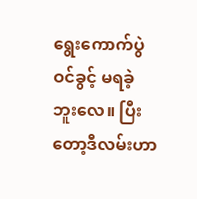ရွေးကောက်ပွဲဝင်ခွင့် မရခဲ့ဘူးလေ။ ပြီးတော့ဒီလမ်းဟာ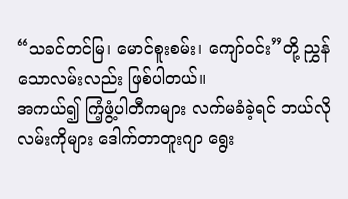“သခင်တင်မြ၊ မောင်စူးစမ်း၊ ကျော်ဝင်း”တို့ ညွှန်သောလမ်းလည်း ဖြစ်ပါတယ်။
အကယ်၍ ကြံ့ဖွံ့ပါတီကများ လက်မခံခဲ့ရင် ဘယ်လိုလမ်းကိုများ ဒေါက်တာတူးဂျာ ရွေး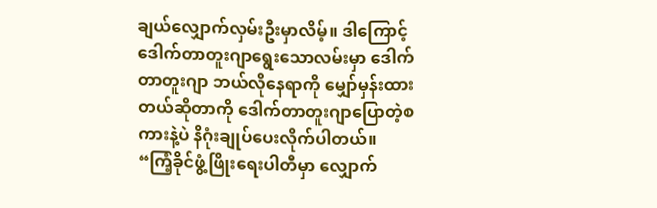ချယ်လျှောက်လှမ်းဦးမှာလိမ့်။ ဒါကြောင့် ဒေါက်တာတူးဂျာရွေးသောလမ်းမှာ ဒေါက်တာတူးဂျာ ဘယ်လိုနေရာကို မျှော်မှန်းထားတယ်ဆိုတာကို ဒေါက်တာတူးဂျာပြောတဲ့စကားနဲ့ပဲ နိဂုံးချုပ်ပေးလိုက်ပါတယ်။
“ကြံ့ခိုင်ဖွံ့ဖြိုးရေးပါတီမှာ လျှောက်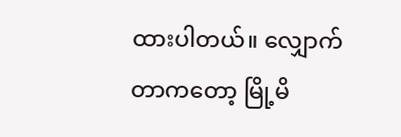ထားပါတယ်။ လျှောက်တာကတော့ မြို့မိ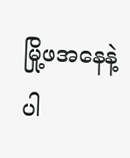မြို့ဖအနေနဲ့ ပါ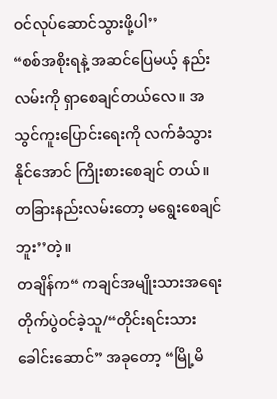ဝင်လုပ်ဆောင်သွားဖို့ပါ’’
“စစ်အစိုးရနဲ့ အဆင်ပြေမယ့် နည်းလမ်းကို ရှာစေချင်တယ်လေ။ အသွင်ကူးပြောင်းရေးကို လက်ခံသွားနိုင်အောင် ကြိုးစားစေချင် တယ်။ တခြားနည်းလမ်းတော့ မရွေးစေချင်ဘူး’’တဲ့။
တချိန်က“ ကချင်အမျိုးသားအရေး တိုက်ပွဲဝင်ခဲ့သူ/“တိုင်းရင်းသားခေါင်းဆောင်” အခုတော့ “မြို့မိ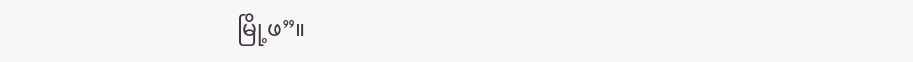မြို့ဖ”။